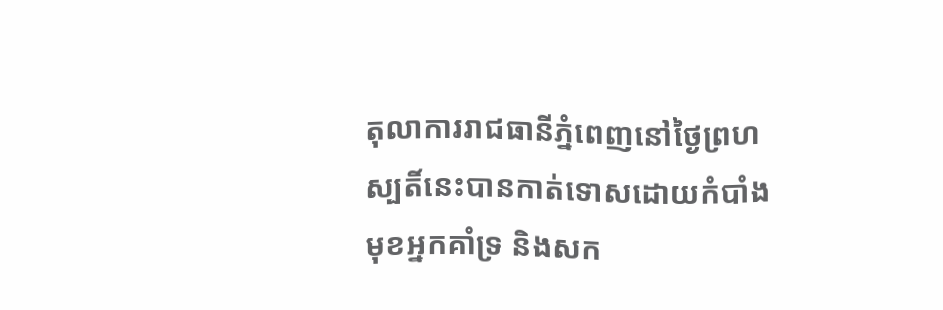តុលាការរាជធានីភ្នំពេញនៅថ្ងៃព្រហស្បតិ៍នេះបានកាត់ទោសដោយកំបាំងមុខអ្នកគាំទ្រ និងសក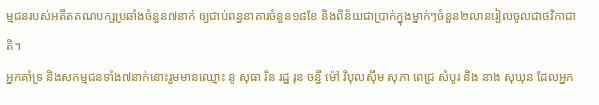ម្មជនរបស់អតីតគណបក្សប្រឆាំងចំនួន៧នាក់ ឲ្យជាប់ពន្ធនាគារចំនួន១៨ខែ និងពិន័យជាប្រាក់ក្នុងម្នាក់ៗចំនួន២លានរៀលចូលជាថវិកាជាតិ។
អ្នកគាំទ្រ និងសកម្មជនទាំង៧នាក់នោះរួមមានឈ្មោះ នូ សុធា រិន រដ្ឋ រុន ចន្ធី ម៉ៅ វិបុលស៊ឹម សុភា ពេជ្រ សំបូរ និង នាង សុឃុន ដែលអ្នក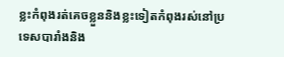ខ្លះកំពុងរត់គេចខ្លួននិងខ្លះទៀតកំពុងរស់នៅប្រទេសបារាំងនិង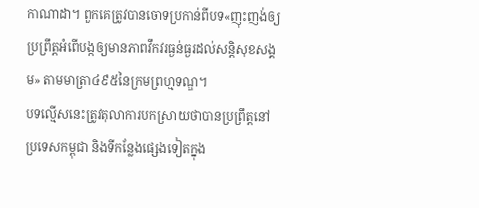កាណាដា។ ពួកគេត្រូវបានចោទប្រកាន់ពីបទ«ញុះញង់ឲ្យប្រព្រឹត្តអំពើបង្កឲ្យមានភាពវឹកវរធ្ងន់ធ្ងរដល់សន្តិសុខសង្គម» តាមមាត្រា៤៩៥នៃក្រមព្រហ្មទណ្ឌ។
បទល្មើសនេះត្រូវតុលាការបកស្រាយថាបានប្រព្រឹត្តនៅប្រទេសកម្ពុជា និងទីកន្លែងផ្សេងទៀតក្នុង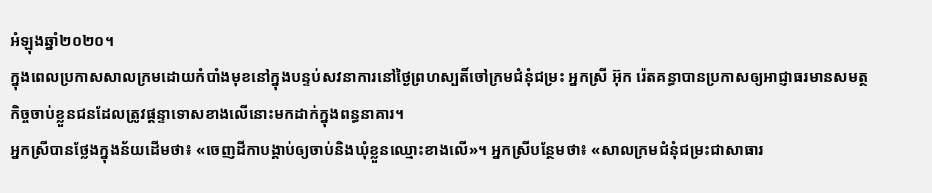អំឡុងឆ្នាំ២០២០។
ក្នុងពេលប្រកាសសាលក្រមដោយកំបាំងមុខនៅក្នុងបន្ទប់សវនាការនៅថ្ងៃព្រហស្បតិ៍ចៅក្រមជំនុំជម្រះ អ្នកស្រី អ៊ុក រ៉េតគន្ធាបានប្រកាសឲ្យអាជ្ញាធរមានសមត្ថកិច្ចចាប់ខ្លួនជនដែលត្រូវផ្តន្ទាទោសខាងលើនោះមកដាក់ក្នុងពន្ធនាគារ។
អ្នកស្រីបានថ្លែងក្នុងន័យដើមថា៖ «ចេញដីកាបង្គាប់ឲ្យចាប់និងឃុំខ្លួនឈ្មោះខាងលើ»។ អ្នកស្រីបន្ថែមថា៖ «សាលក្រមជំនុំជម្រះជាសាធារ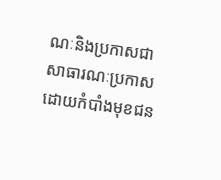ណៈនិងប្រកាសជាសាធារណៈប្រកាសដោយកំបាំងមុខជន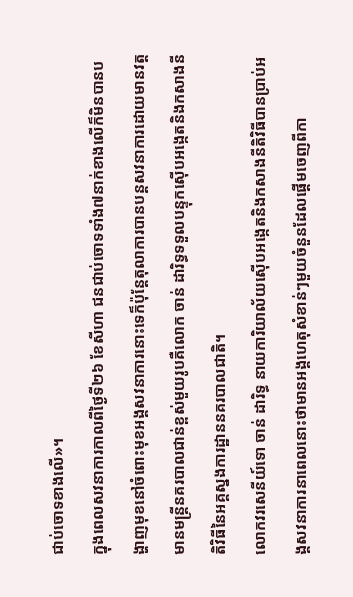ជាប់ចោទខាងលើ»។
ក្នុងពេលសវនាការកាលពីថ្ងៃទី២៦ ខែសីហា ជនជាប់ចោទទាំង៧នាក់ខាងលើក៏មិនបានបង្ហាញមុខនៅចំពោះមុខអង្គសវនាការនោះទេក៏ប៉ុន្តែតុលាការបានបន្តសវនាការដោយមានវត្តមានមន្ត្រីនគរបាលជាន់ខ្ពស់មួយរូបគឺលោក ចាន់ ដារិទ្ធទទួលបន្ទុកស៊ើបអង្កេតនិងកសាងនីតិវិធីនៃអគ្គស្នងការដ្ឋាននគរបាលជាតិ។
លោកវរសេនីយ៍ទោ ចាន់ ដារិទ្ធ នាយការិយាល័យស៊ើបអង្កេតនិងកសាងនីតិវិធីបានប្រាប់អង្គសវនាការនាពេលនោះថាមានអង្គហេតុសំខាន់ៗមួយចំនួនដែលផ្តើមចេញពីកា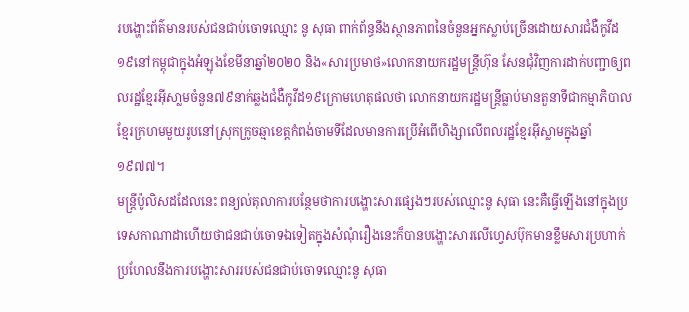របង្ហោះព័ត៌មានរបស់ជនជាប់ចោទឈ្មោះ នូ សុធា ពាក់ព័ន្ធនឹងស្ថានភាពនៃចំនួនអ្នកស្លាប់ច្រើនដោយសារជំងឺកូវីដ១៩នៅកម្ពុជាក្នុងអំឡុងខែមីនាឆ្នាំ២០២០ និង«សារប្រមាថ»លោកនាយករដ្ឋមន្ត្រីហ៊ុន សែនជុំវិញការដាក់បញ្ជាឲ្យពលរដ្ឋខ្មែរអ៊ីសា្លមចំនួន៧៩នាក់ឆ្លងជំងឺកូវីដ១៩ក្រោមហេតុផលថា លោកនាយករដ្ឋមន្ត្រីធ្លាប់មានតួនាទីជាកម្មាភិបាលខ្មែរក្រហមមួយរូបនៅស្រុកក្រូចឆ្មាខេត្តកំពង់ចាមទីដែលមានការប្រើអំពើហិង្សាលើពលរដ្ឋខ្មែរអ៊ីស្លាមក្នុងឆ្នាំ១៩៧៧។
មន្ត្រីប៉ូលិសដដែលនេះ ពន្យល់តុលាការបន្ថែមថាការបង្ហោះសារផ្សេងៗរបស់ឈ្មោះនូ សុធា នេះគឺធ្វើឡើងនៅក្នុងប្រទេសកាណាដាហើយថាជនជាប់ចោទឯទៀតក្នុងសំណុំរឿងនេះក៏បានបង្ហោះសារលើហ្វេសប៊ុកមានខ្លឹមសារប្រហាក់ប្រហែលនឹងការបង្ហោះសាររបស់ជនជាប់ចោទឈ្មោះនូ សុធា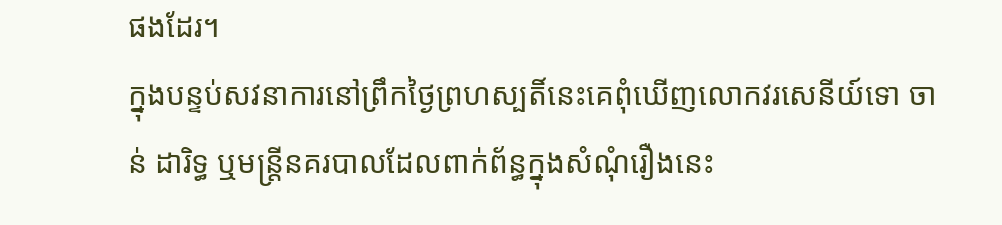ផងដែរ។
ក្នុងបន្ទប់សវនាការនៅព្រឹកថ្ងៃព្រហស្បតិ៍នេះគេពុំឃើញលោកវរសេនីយ៍ទោ ចាន់ ដារិទ្ធ ឬមន្ត្រីនគរបាលដែលពាក់ព័ន្ធក្នុងសំណុំរឿងនេះ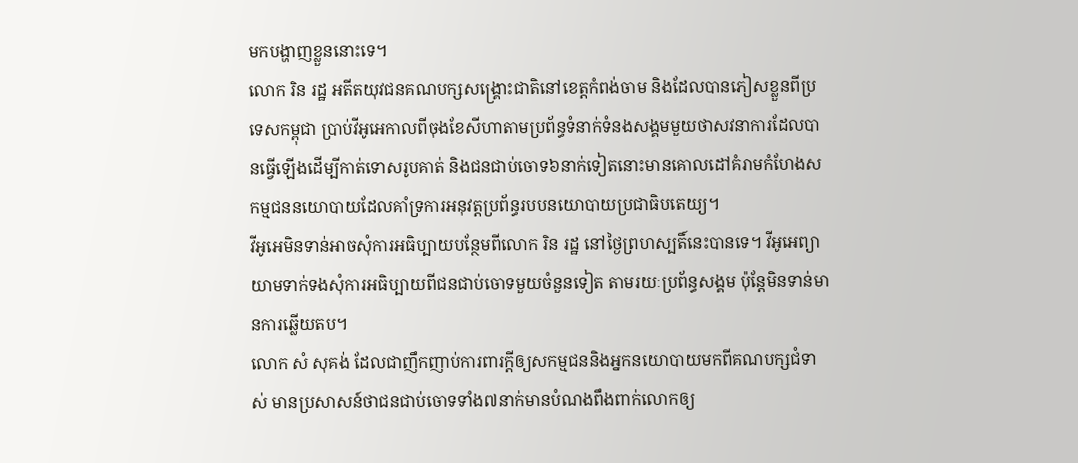មកបង្ហាញខ្លួននោះទេ។
លោក រិន រដ្ឋ អតីតយុវជនគណបក្សសង្គ្រោះជាតិនៅខេត្តកំពង់ចាម និងដែលបានភៀសខ្លួនពីប្រទេសកម្ពុជា ប្រាប់វីអូអេកាលពីចុងខែសីហាតាមប្រព័ន្ធទំនាក់ទំនងសង្គមមួយថាសវនាការដែលបានធ្វើឡើងដើម្បីកាត់ទោសរូបគាត់ និងជនជាប់ចោទ៦នាក់ទៀតនោះមានគោលដៅគំរាមកំហែងសកម្មជននយោបាយដែលគាំទ្រការអនុវត្តប្រព័ន្ធរបបនយោបាយប្រជាធិបតេយ្យ។
វីអូអេមិនទាន់អាចសុំការអធិប្បាយបន្ថែមពីលោក រិន រដ្ឋ នៅថ្ងៃព្រហស្បតិ៍នេះបានទេ។ វីអូអេព្យាយាមទាក់ទងសុំការអធិប្បាយពីជនជាប់ចោទមួយចំនួនទៀត តាមរយៈប្រព័ន្ធសង្គម ប៉ុន្តែមិនទាន់មានការឆ្លើយតប។
លោក សំ សុគង់ ដែលជាញឹកញាប់ការពារក្តីឲ្យសកម្មជននិងអ្នកនយោបាយមកពីគណបក្សជំទាស់ មានប្រសាសន៍ថាជនជាប់ចោទទាំង៧នាក់មានបំណងពឹងពាក់លោកឲ្យ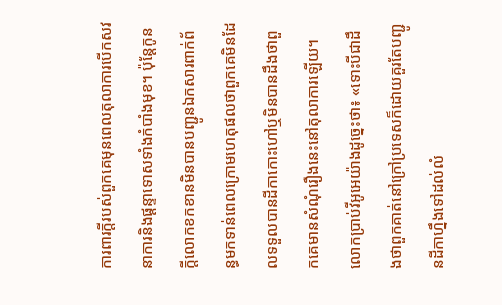ការពារក្តីរបស់ពួកគេមុនពេលតុលាការបើកសវនាការនិងផ្តន្ទាទោសទាំងកំបាំងមុខ។ ប៉ុន្តែកូនក្តីលោកខកខានមិនបានបញ្ជូនឯកសារពាក់ព័ន្ធមកទាន់ពេលក្រោមហេតុផលថាពួកគេមិនដែលទទួលបានដីកាកោះហៅឬមិនបានដឹងថាពួកគេមានសំណុំរឿងនេះនៅតុលាការឡើយ។
លោកប្រាប់វីអូអេយ៉ាងដូច្នេះថា៖ «ទោះបីជាដឹងថាពួកគាត់នៅក្រៅប្រទេសក៏ដោយគួរតែបញ្ជូនដីកាហ្នឹងទៅដល់លំ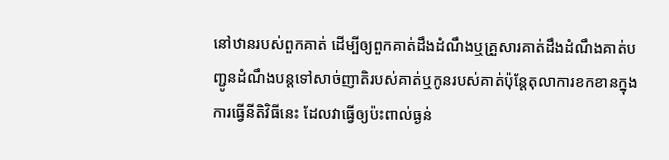នៅឋានរបស់ពួកគាត់ ដើម្បីឲ្យពួកគាត់ដឹងដំណឹងឬគ្រួសារគាត់ដឹងដំណឹងគាត់បញ្ជូនដំណឹងបន្តទៅសាច់ញាតិរបស់គាត់ឬកូនរបស់គាត់ប៉ុន្តែតុលាការខកខានក្នុងការធ្វើនីតិវិធីនេះ ដែលវាធ្វើឲ្យប៉ះពាល់ធ្ងន់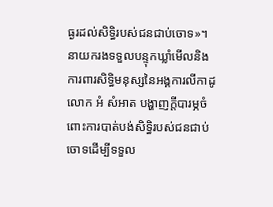ធ្ងរដល់សិទ្ធិរបស់ជនជាប់ចោទ»។
នាយករងទទួលបន្ទុកឃ្លាំមើលនិងការពារសិទ្ធិមនុស្សនៃអង្គការលីកាដូ លោក អំ សំអាត បង្ហាញក្តីបារម្ភចំពោះការបាត់បង់សិទ្ធិរបស់ជនជាប់ចោទដើម្បីទទួល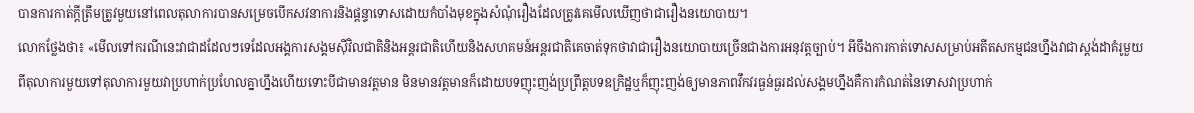បានការកាត់ក្តីត្រឹមត្រូវមួយនៅពេលតុលាការបានសម្រេចបើកសវនាការនិងផ្តន្ទាទោសដោយកំបាំងមុខក្នុងសំណុំរឿងដែលត្រូវគេមើលឃើញថាជារឿងនយោបាយ។
លោកថ្លែងថា៖ «មើលទៅករណីនេះវាជាដដែលៗទេដែលអង្គការសង្គមស៊ីវិលជាតិនិងអន្តរជាតិហើយនិងសហគមន៍អន្តរជាតិគេចាត់ទុកថាវាជារឿងនយោបាយច្រើនជាងការអនុវត្តច្បាប់។ អីចឹងការកាត់ទោសសម្រាប់អតីតសកម្មជនហ្នឹងវាជាស្តង់ដាគំរូមួយពីតុលាការមួយទៅតុលាការមួយវាប្រហាក់ប្រហែលគ្នាហ្នឹងហើយទោះបីជាមានវត្តមាន មិនមានវត្តមានក៏ដោយបទញុះញង់ប្រព្រឹត្តបទឧក្រិដ្ឋឬក៏ញុះញង់ឲ្យមានភាពវឹកវរធ្ងន់ធ្ងរដល់សង្គមហ្នឹងគឺការកំណត់នៃទោសវាប្រហាក់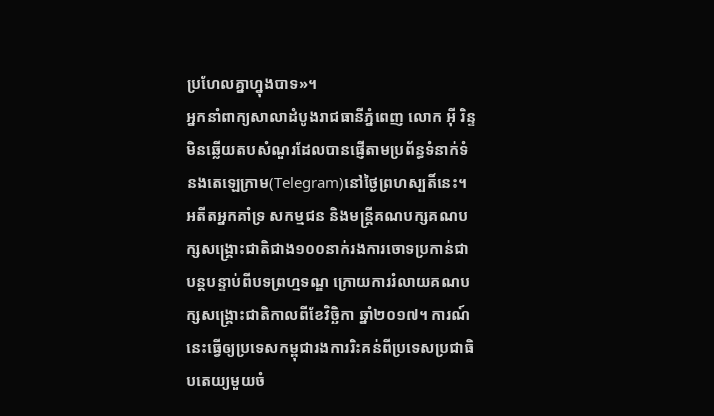ប្រហែលគ្នាហ្នុងបាទ»។
អ្នកនាំពាក្យសាលាដំបូងរាជធានីភ្នំពេញ លោក អ៊ី រិន្ទ មិនឆ្លើយតបសំណួរដែលបានផ្ញើតាមប្រព័ន្ធទំនាក់ទំនងតេឡេក្រាម(Telegram)នៅថ្ងៃព្រហស្បតិ៍នេះ។
អតីតអ្នកគាំទ្រ សកម្មជន និងមន្ត្រីគណបក្សគណបក្សសង្គ្រោះជាតិជាង១០០នាក់រងការចោទប្រកាន់ជាបន្តបន្ទាប់ពីបទព្រហ្មទណ្ឌ ក្រោយការរំលាយគណបក្សសង្រ្គោះជាតិកាលពីខែវិច្ឆិកា ឆ្នាំ២០១៧។ ការណ៍នេះធ្វើឲ្យប្រទេសកម្ពុជារងការរិះគន់ពីប្រទេសប្រជាធិបតេយ្យមួយចំ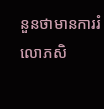នួនថាមានការរំលោភសិ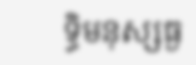ទ្ធិមនុស្សធ្ង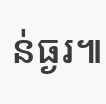ន់ធ្ងរ៕